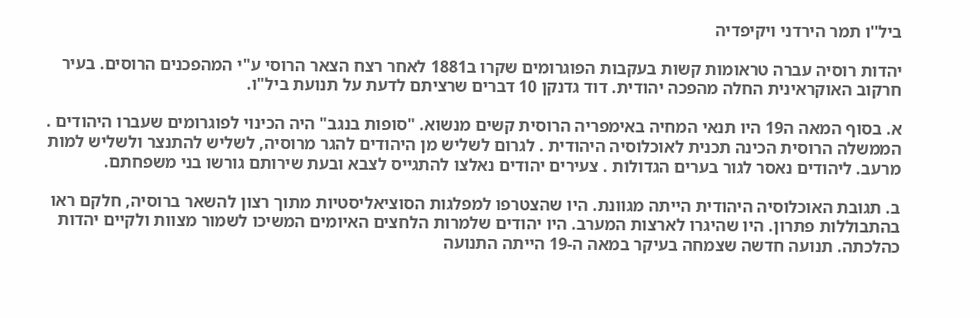ביל''ו תמר הירדני ויקיפדיה

יהדות רוסיה עברה טראומות קשות בעקבות הפוגרומים שקרו ב1881 לאחר רצח הצאר הרוסי ע"י המהפכנים הרוסים. בעיר חרקוב האוקראינית החלה מהפכה יהודית. דוד גדנקן 10 דברים שרציתם לדעת על תנועת ביל"ו.

א. בסוף המאה ה19 היו תנאי המחיה באימפריה הרוסית קשים מנשוא. "סופות בנגב" היה הכינוי לפוגרומים שעברו היהודים . הממשלה הרוסית הכינה תכנית לאוכלוסיה היהודית . לגרום לשליש מן היהודים להגר מרוסיה, לשליש להתנצר ולשליש למות מרעב. ליהודים נאסר לגור בערים הגדולות . צעירים יהודים נאלצו להתגייס לצבא ובעת שירותם גורשו בני משפחתם.

ב. תגובת האוכלוסיה היהודית הייתה מגוונת. היו שהצטרפו למפלגות הסוציאליסטיות מתוך רצון להשאר ברוסיה, חלקם ראו בהתבוללות פתרון. היו שהיגרו לארצות המערב. היו יהודים שלמרות הלחצים האיומים המשיכו לשמור מצוות ולקיים יהדות כהלכתה. תנועה חדשה שצמחה בעיקר במאה ה-19 הייתה התנועה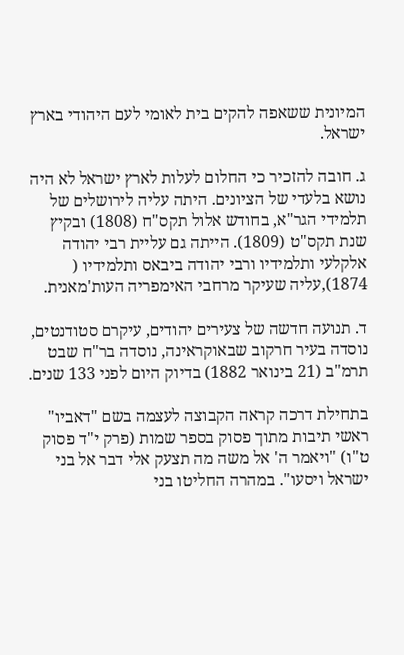המיונית ששאפה להקים בית לאומי לעם היהודי בארץ ישראל.

ג. חובה להזכיר כי החלום לעלות לארץ ישראל לא היה נושא בלעדי של הציונים. היתה עליה לירושלים של תלמידי הגר"א, בחודש אלול תקס"ח (1808) ובקיץ שנת תקס"ט (1809). הייתה גם עליית רבי יהודה אלקלעי ותלמידיו ורבי יהודה ביבאס ותלמידיו ( 1874),עליה שעיקר מרחבי האימפריה העות'מאנית.

ד. תנועה חדשה של צעירים יהודים, עיקרם סטודנטים, נוסדה בעיר חרקוב שבאוקראינה, נוסדה בר"ח שבט תרמ"ב (21 בינואר 1882) בדיוק היום לפני 133 שנים.

בתחילת דרכה קראה הקבוצה לעצמה בשם "דאביו" ראשי תיבות מתוך פסוק בספר שמות (פרק י"ד פסוק ט"ו) "ויאמר ה' אל משה מה תצעק אלי דבר אל בני ישראל ויסעו". במהרה החליטו בני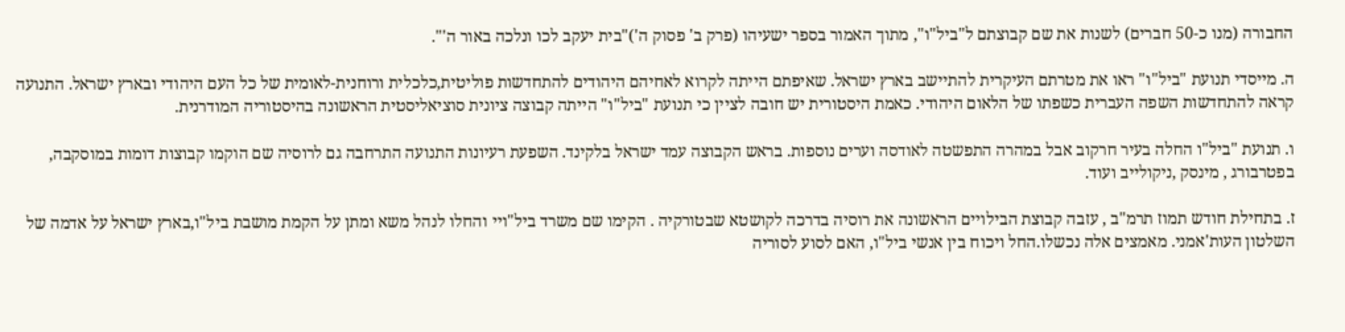החבורה (מנו כ-50 חברים) לשנות את שם קבוצתם ל"ביל"ו", מתוך האמור בספר ישעיהו (פרק ב' פסוק ה')"בית יעקב לכו ונלכה באור ה'".

ה. מייסדי תנועת "ביל"ו" ראו את מטרתם העיקרית להתיישב בארץ ישראל. שאיפתם הייתה לקרוא לאחיהם היהודים להתחדשות פוליטית,כלכלית ורוחנית-לאומית של כל העם היהודי ובארץ ישראל. התנועה קראה להתחדשות השפה העברית כשפתו של הלאום היהודי. כאמת היסטורית יש חובה לציין כי תנועת "ביל"ו" הייתה קבוצה ציונית סוציאליסטית הראשונה בהיסטוריה המודרנית.

ו. תנועת "ביל"ו החלה בעיר חרקוב אבל במהרה התפשטה לאודסה וערים נוספות. בראש הקבוצה עמד ישראל בלקינד. השפעת רעיונות התנועה התרחבה גם לרוסיה שם הוקמו קבוצות דומות במוסקבה, בפטרבורג , מינסק ,ניקולייב ועוד.

ז. בתחילת חודש תמוז תרמ"ב , עזבה קבוצת הבילויים הראשונה את רוסיה בדרכה לקושטא שבטורקיה . הקימו שם משרד ביל"ויי והחלו לנהל משא ומתן על הקמת מושבת ביל"ו,בארץ ישראל על אדמה של השלטון העות'אמני. מאמצים אלה נכשלו.החל ויכוח בין אנשי ביל"ו, האם לסוע לסוריה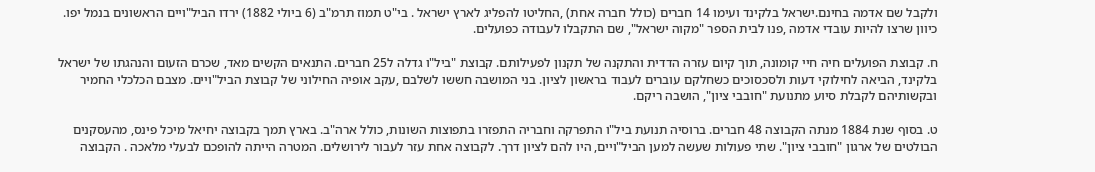ולקבל שם אדמה בחינם.ישראל בלקינד ועימו 14 חברים (כולל חברה אחת) ,החליטו להפליג לארץ ישראל . בי"ט תמוז תרמ"ב (6 ביולי 1882) ירדו הביל"ויים הראשונים בנמל יפו. כיוון שרצו להיות עובדי אדמה ,פנו לבית הספר "מקוה ישראל", שם התקבלו לעבודה כפועלים.

ח. קבוצת הפועלים חיה חיי קומונה, תוך קיום עזרה הדדית והתקנה של תקנון לפעילותם. קבוצת "ביל"ו גדלה ל25 חברים. התנאים הקשים מאד, שכרם הזעום והנהגתו של ישראל בלקינד, הביאה לחילוקי דעות ולסכסוכים כשחלקם עוברים לעבוד בראשון לציון. בני המושבה חששו לשלבם ,עקב אופיה החילוני של קבוצת הביל"ויים. מצבם הכלכלי החמיר ובקשותיהם לקבלת סיוע מתנועת "חובבי ציון", הושבה ריקם.

ט. בסוף שנת 1884 מנתה הקבוצה 48 חברים. ברוסיה תנועת ביל"ו התפרקה וחבריה התפזרו בתפוצות השונות, כולל ארה"ב. בארץ תמך בקבוצה יחיאל מיכל פינס, מהעסקנים הבולטים של ארגון "חובבי ציון". שתי פעולות שעשה למען הביל"ויים, היו להם לציון דרך. לקבוצה אחת עזר לעבור לירושלים. המטרה הייתה להופכם לבעלי מלאכה . הקבוצה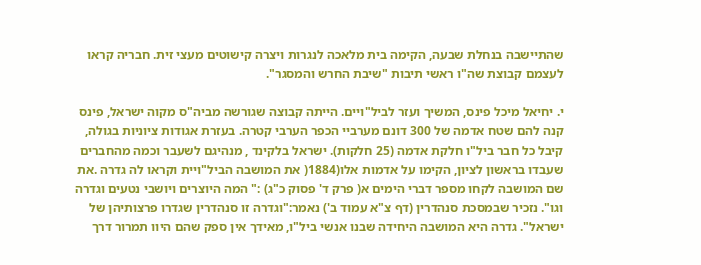שהתיישבה בנחלת שבעה, הקימה בית מלאכה לנגרות ויצרה קישוטים מעצי זית. חבריה קראו לעצמם קבוצת שה"ו ראשי תיבות "שיבת החרש והמסגר".

י. יחיאל מיכל פינס, המשיך ועזר לביל"ויים. הייתה קבוצה שגורשה מביה"ס מקוה ישראל, פינס קנה להם שטח אדמה של 300 דונם מערביי הכפר הערבי קטרה. בעזרת אגודות ציוניות בגולה, קיבל כל חבר ביל"ו חלקת אדמה (25 חלקות). ישראל בלקינד , מנהיגם לשעבר וכמה מהחברים שעבדו בראשון לציון, הקימו על אדמות אלו(1884( את המושבה הביל"ויית וקראו לה גדרה .את שם המושבה לקחו מספר דברי הימים א( פרק ד' פסוק כ"ג) :" המה היוצרים ויושבי נטעים וגדרה וגו". נזכיר שבמסכת סנהדרין (דף צ"א עמוד ב') נאמר:"וגדרה זו סנהדרין שגדרו פרצותיהן של ישראל". גדרה היא המושבה היחידה שבנו אנשי ביל"ו, מאידך אין ספק שהם היוו תמרור דרך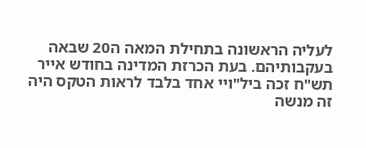לעליה הראשונה בתחילת המאה ה20 שבאה בעקבותיהם. בעת הכרזת המדינה בחודש אייר תש"ח זכה ביל"ויי אחד בלבד לראות הטקס היה זה מנשה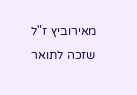מאירוביץ ז"ל שזכה לתואר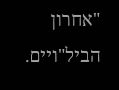"אחרון הביל"ויים.